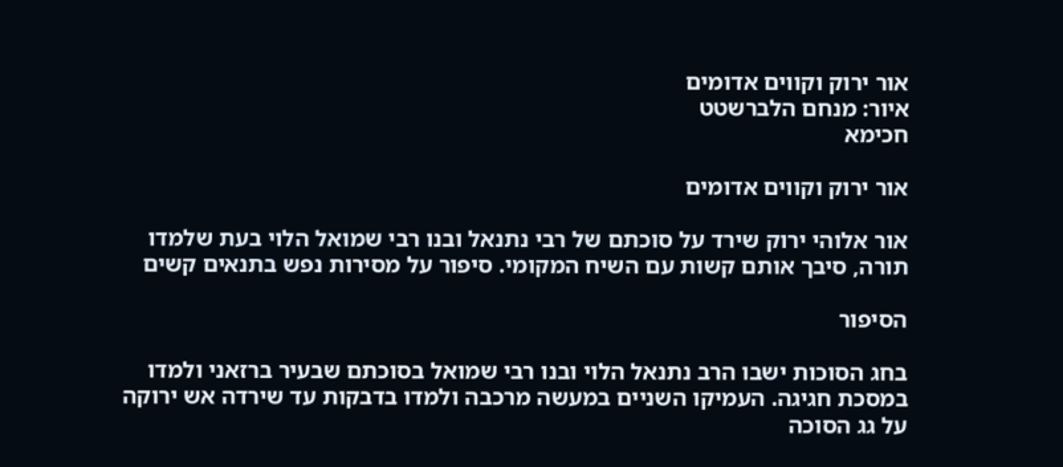אור ירוק וקווים אדומים
איור: מנחם הלברשטט
חכימא

אור ירוק וקווים אדומים

אור אלוהי ירוק שירד על סוכתם של רבי נתנאל ובנו רבי שמואל הלוי בעת שלמדו תורה, סיבך אותם קשות עם השיח המקומי. סיפור על מסירות נפש בתנאים קשים

הסיפור

בחג הסוכות ישבו הרב נתנאל הלוי ובנו רבי שמואל בסוכתם שבעיר ברזאני ולמדו במסכת חגיגה. העמיקו השניים במעשה מרכבה ולמדו בדבקות עד שירדה אש ירוקה על גג הסוכה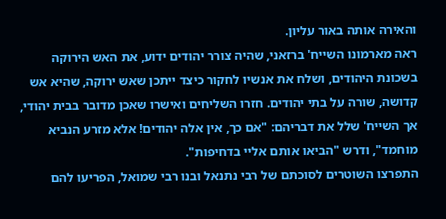והאירה אותה באור עליון.
ראה מארמונו השייח' ברזאני, שהיה צורר יהודים ידוע, את האש הירוקה בשכונת היהודים, ושלח את אנשיו לחקור כיצד ייתכן שאש ירוקה, שהיא אש קדושה, שורה על בתי יהודים. חזרו השליחים ואישרו שאכן מדובר בבית יהודי, אך השייח' שלל את דבריהם: "אם כך, אין אלה יהודים! אלא מזרע הנביא מוחמד", ודרש "הביאו אותם אליי בדחיפות".
התפרצו השוטרים לסוכתם של רבי נתנאל ובנו רבי שמואל, הפריעו להם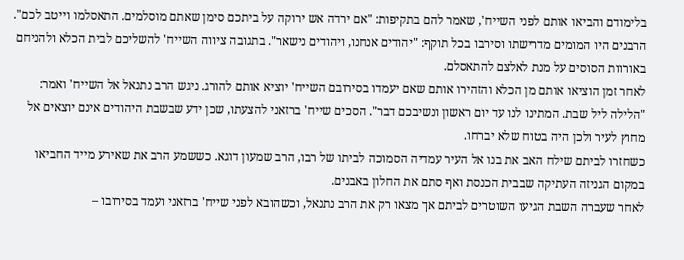בלימודם והביאו אותם לפני השייח', שאמר להם בתקיפות: "אם ירדה אש ירוקה על ביתכם סימן שאתם מוסלמים. התאסלמו וייטב לכם". הרבנים היו המומים מדרישתו וסירבו בכל תוקף: "יהודים אנחנו, ויהודים נישאר". בתגובה ציווה השייח' להשליכם לבית הכלא ולהניחם באורוות הסוסים על מנת לאלצם להתאסלם.
לאחר זמן הוציאו אותם מן הכלא והזהירו אותם שאם יעמדו בסירובם השייח' יוציא אותם להורג. ניגש הרב נתנאל אל השייח' ואמר: "הלילה ליל שבת. המתינו לנו עד יום ראשון ונשיבכם דבר". הסכים שייח' ברזאני להצעתו, שכן ידע שבשבת היהודים אינם יוצאים אל מחוץ לעיר ולכן היה בטוח שלא יברחו.
כשחזרו לביתם שילח האב את בנו אל העיר עמדיה הסמוכה לביתו של רבו, הרב שמעון דוגא. כששמע הרב את שאירע מייד החביאו במקום הגניזה העתיקה שבבית הכנסת ואף סתם את החלון באבנים.
לאחר שעברה השבת הגיעו השוטרים לביתם אך מצאו רק את הרב נתנאל, וכשהובא לפני שייח' ברזאני ועמד בסירובו –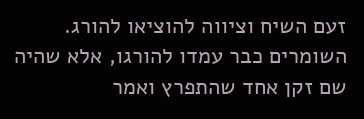זעם השיח וציווה להוציאו להורג. השומרים כבר עמדו להורגו, אלא שהיה שם זקן אחד שהתפרץ ואמר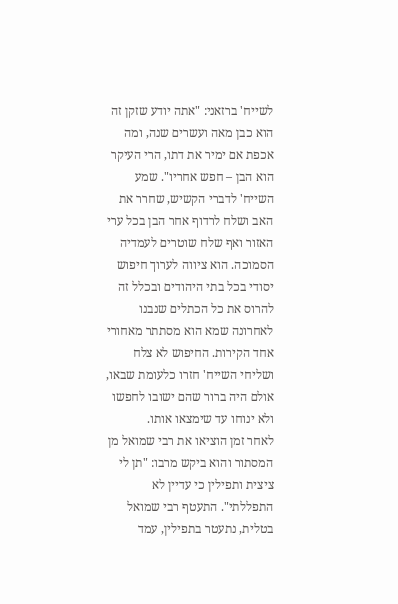לשייח' ברזאני: "אתה יודע שזקן זה הוא כבן מאה ועשרים שנה, ומה אכפת אם ימיר את דתו, הרי העיקר הוא הבן – חפש אחריו". שמע השייח' לדברי הקשיש, שחרר את האב ושלח לרדוף אחר הבן בכל ערי האזור ואף שלח שוטרים לעמדיה הסמוכה. הוא ציווה לערוך חיפוש יסודי בכל בתי היהודים ובכלל זה להרוס את כל הכתלים שנבנו לאחרונה שמא הוא מסתתר מאחורי אחד הקירות. החיפוש לא צלח ושליחי השייח' חזרו כלעומת שבאו, אולם היה ברור שהם ישובו לחפשו ולא ינוחו עד שימצאו אותו.
לאחר זמן הוציאו את רבי שמואל מן המסתור והוא ביקש מרבו: "תן לי ציצית ותפילין כי עדיין לא התפללתי". התעטף רבי שמואל בטלית, נתעטר בתפילין, עמד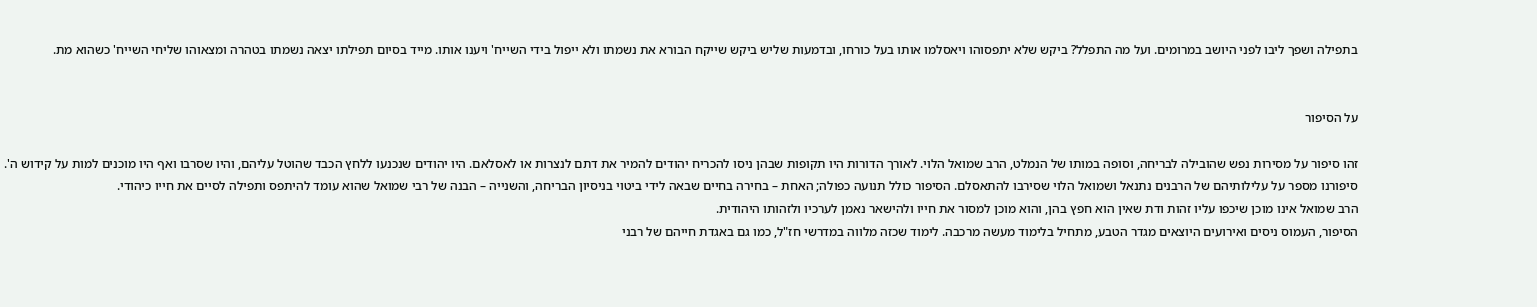בתפילה ושפך ליבו לפני היושב במרומים. ועל מה התפלל? ביקש שלא יתפסוהו ויאסלמו אותו בעל כורחו, ובדמעות שליש ביקש שייקח הבורא את נשמתו ולא ייפול בידי השייח' ויענו אותו. מייד בסיום תפילתו יצאה נשמתו בטהרה ומצאוהו שליחי השייח' כשהוא מת.


על הסיפור

זהו סיפור על מסירות נפש שהובילה לבריחה, וסופה במותו של הנמלט, הרב שמואל הלוי. לאורך הדורות היו תקופות שבהן ניסו להכריח יהודים להמיר את דתם לנצרות או לאסלאם. היו יהודים שנכנעו ללחץ הכבד שהוטל עליהם, והיו שסרבו ואף היו מוכנים למות על קידוש ה'.
סיפורנו מספר על עלילותיהם של הרבנים נתנאל ושמואל הלוי שסירבו להתאסלם. הסיפור כולל תנועה כפולה; האחת – בחירה בחיים שבאה לידי ביטוי בניסיון הבריחה, והשנייה – הבנה של רבי שמואל שהוא עומד להיתפס ותפילה לסיים את חייו כיהודי.
הרב שמואל אינו מוכן שיכפו עליו זהות ודת שאין הוא חפץ בהן, והוא מוכן למסור את חייו ולהישאר נאמן לערכיו ולזהותו היהודית.
הסיפור, העמוס ניסים ואירועים היוצאים מגדר הטבע, מתחיל בלימוד מעשה מרכבה. לימוד שכזה מלווה במדרשי חז"ל, כמו גם באגדת חייהם של רבני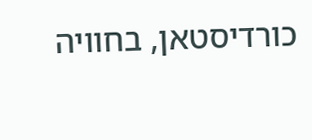כורדיסטאן, בחוויה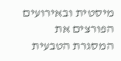מיסטית ובאירועים הפורצים את המסגרת הטבעית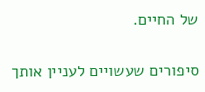של החיים.

סיפורים שעשויים לעניין אותך